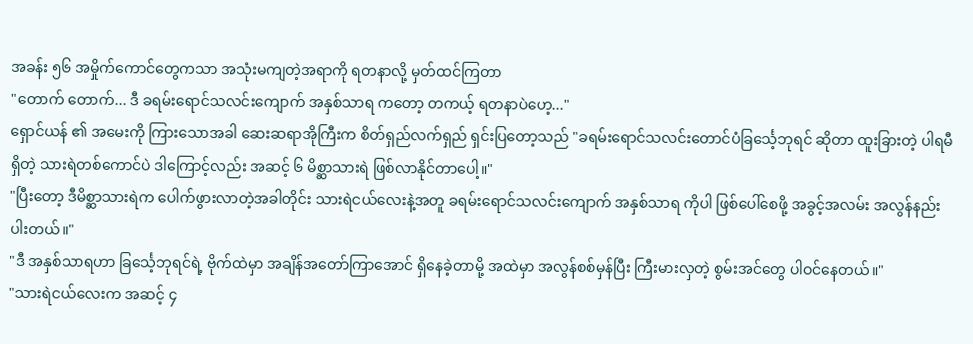အခန်း ၅၆ အမှိုက်ကောင်တွေကသာ အသုံးမကျတဲ့အရာကို ရတနာလို့ မှတ်ထင်ကြတာ
"တောက် တောက်... ဒီ ခရမ်းရောင်သလင်းကျောက် အနှစ်သာရ ကတော့ တကယ့် ရတနာပဲဟေ့..."
ရှောင်ယန် ၏ အမေးကို ကြားသောအခါ ဆေးဆရာအိုကြီးက စိတ်ရှည်လက်ရှည် ရှင်းပြတော့သည် "ခရမ်းရောင်သလင်းတောင်ပံခြင်္သေ့ဘုရင် ဆိုတာ ထူးခြားတဲ့ ပါရမီရှိတဲ့ သားရဲတစ်ကောင်ပဲ ဒါကြောင့်လည်း အဆင့် ၆ မိစ္ဆာသားရဲ ဖြစ်လာနိုင်တာပေါ့။"
"ပြီးတော့ ဒီမိစ္ဆာသားရဲက ပေါက်ဖွားလာတဲ့အခါတိုင်း သားရဲငယ်လေးနဲ့အတူ ခရမ်းရောင်သလင်းကျောက် အနှစ်သာရ ကိုပါ ဖြစ်ပေါ်စေဖို့ အခွင့်အလမ်း အလွန်နည်းပါးတယ်။"
"ဒီ အနှစ်သာရဟာ ခြင်္သေ့ဘုရင်ရဲ့ ဗိုက်ထဲမှာ အချိန်အတော်ကြာအောင် ရှိနေခဲ့တာမို့ အထဲမှာ အလွန်စစ်မှန်ပြီး ကြီးမားလှတဲ့ စွမ်းအင်တွေ ပါဝင်နေတယ်။"
"သားရဲငယ်လေးက အဆင့် ၄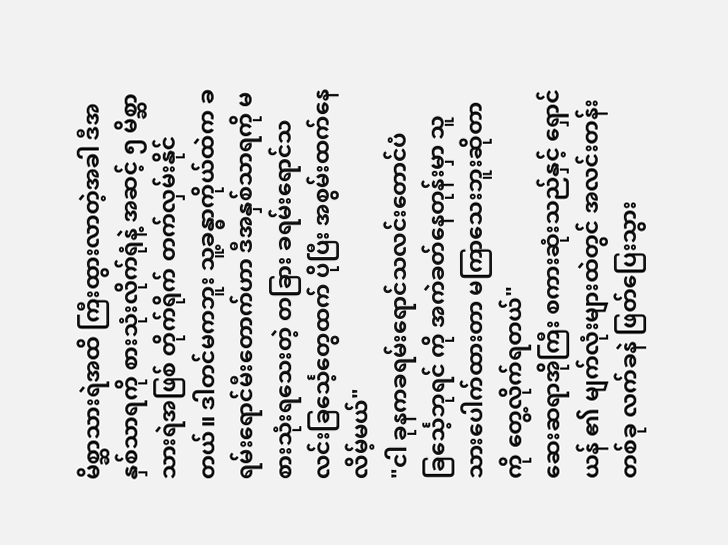မိစ္ဆာသားရဲအထိ ကြီးထွားလာတဲ့အခါ ဒီအနှစ်သာရကို စားသုံးလိုက်ရုံနဲ့ အဆင့် ၅ မိစ္ဆာသားရဲအဖြစ် တိုက်ရိုက် တက်လှမ်းနိုင်တယ်။ ဒါတင်မကဘူး သူ့ခန္ဓာကိုယ်ထဲက ခရမ်းရောင်မီးတောက်ဟာ ဒီအနှစ်သာရကို မစားသုံးရသေးတဲ့ တခြား ခရမ်းရောင်သလင်းခြင်္သေ့တွေထက် ပိုပြီး အစွမ်းထက်နေလိမ့်မယ်"
"ငါ ခုနကခရမ်းရောင်သလင်းတောင်ပံခြင်္သေ့ဘုရင် ကို အကဲခတ်နေတုန်းမှာ သူ သားပေါက်ထားတာ မကြာသေးဘူးဆိုတာကို တွေ့လိုက်ရတယ်"
ဆေးဆရာအိုကြီး စကားဆုံးသည်နှင့် ရှောင်ယန် ၏ မျက်လုံးများထဲတွင် အလင်းတန်းတစ်ခု လက်ခနဲ ဖြတ်ပြေးသွား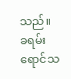သည်။
ခရမ်းရောင်သ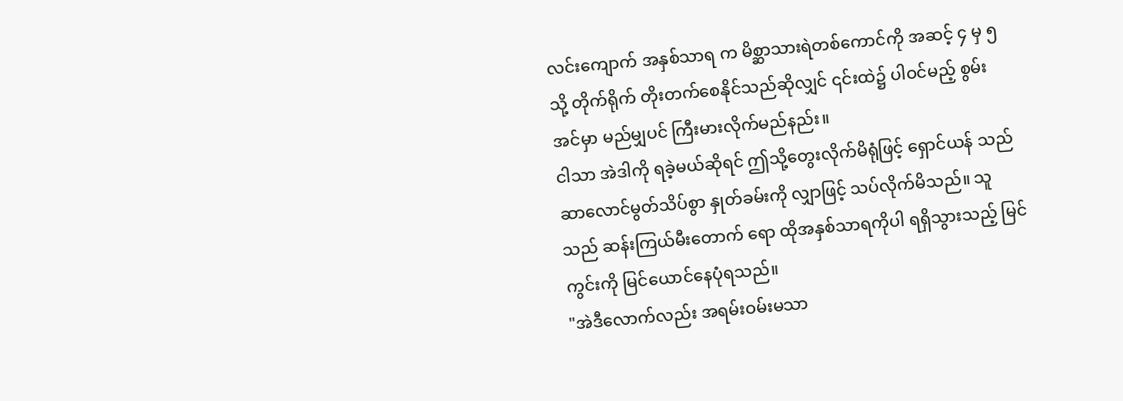လင်းကျောက် အနှစ်သာရ က မိစ္ဆာသားရဲတစ်ကောင်ကို အဆင့် ၄ မှ ၅ သို့ တိုက်ရိုက် တိုးတက်စေနိုင်သည်ဆိုလျှင် ၎င်းထဲ၌ ပါဝင်မည့် စွမ်းအင်မှာ မည်မျှပင် ကြီးမားလိုက်မည်နည်း။
ငါသာ အဲဒါကို ရခဲ့မယ်ဆိုရင် ဤသို့တွေးလိုက်မိရုံဖြင့် ရှောင်ယန် သည် ဆာလောင်မွတ်သိပ်စွာ နှုတ်ခမ်းကို လျှာဖြင့် သပ်လိုက်မိသည်။ သူသည် ဆန်းကြယ်မီးတောက် ရော ထိုအနှစ်သာရကိုပါ ရရှိသွားသည့် မြင်ကွင်းကို မြင်ယောင်နေပုံရသည်။
"အဲဒီလောက်လည်း အရမ်းဝမ်းမသာ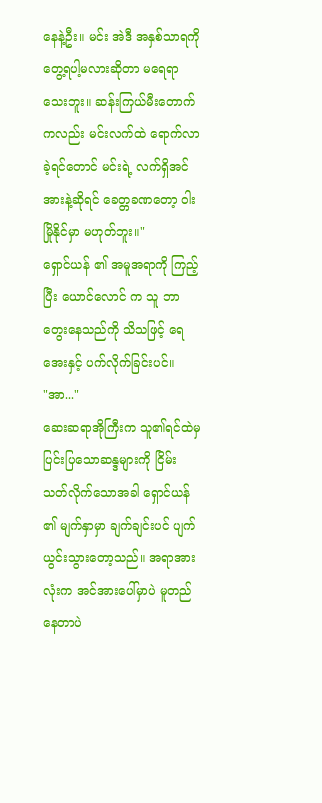နေနဲ့ဦး။ မင်း အဲဒီ အနှစ်သာရကို တွေ့ရပါ့မလားဆိုတာ မရေရာသေးဘူး။ ဆန်းကြယ်မီးတောက်ကလည်း မင်းလက်ထဲ ရောက်လာခဲ့ရင်တောင် မင်းရဲ့ လက်ရှိအင်အားနဲ့ဆိုရင် ခေတ္တခဏတော့ ဝါးမြိုနိုင်မှာ မဟုတ်ဘူး။"
ရှောင်ယန် ၏ အမူအရာကို ကြည့်ပြီး ယောင်လောင် က သူ ဘာတွေးနေသည်ကို သိသဖြင့် ရေအေးနှင့် ပက်လိုက်ခြင်းပင်။
"အာ..."
ဆေးဆရာအိုကြီးက သူ၏ရင်ထဲမှ ပြင်းပြသောဆန္ဒများကို ငြိမ်းသတ်လိုက်သောအခါ ရှောင်ယန် ၏ မျက်နှာမှာ ချက်ချင်းပင် ပျက်ယွင်းသွားတော့သည်။ အရာအားလုံးက အင်အားပေါ်မှာပဲ မူတည်နေတာပဲ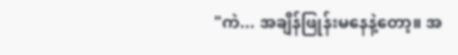"ကဲ... အချိန်ဖြုန်းမနေနဲ့တော့။ အ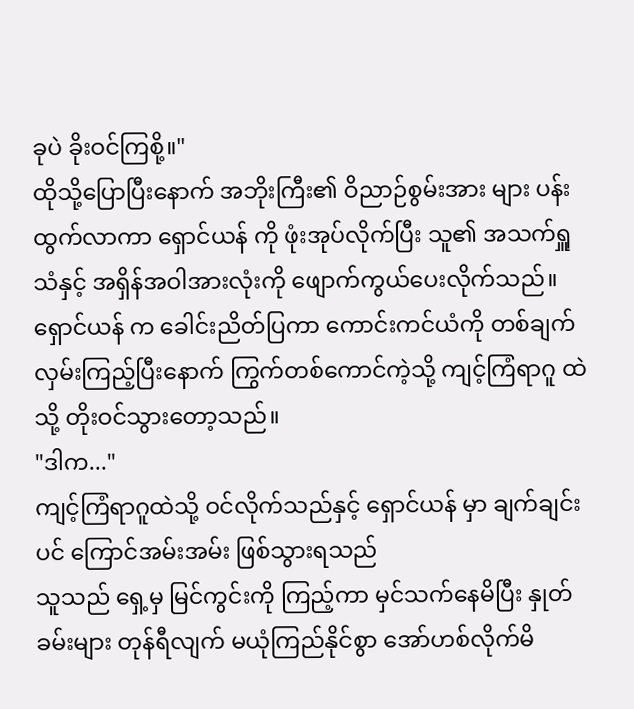ခုပဲ ခိုးဝင်ကြစို့။"
ထိုသို့ပြောပြီးနောက် အဘိုးကြီး၏ ဝိညာဉ်စွမ်းအား များ ပန်းထွက်လာကာ ရှောင်ယန် ကို ဖုံးအုပ်လိုက်ပြီး သူ၏ အသက်ရှူသံနှင့် အရှိန်အဝါအားလုံးကို ဖျောက်ကွယ်ပေးလိုက်သည်။
ရှောင်ယန် က ခေါင်းညိတ်ပြကာ ကောင်းကင်ယံကို တစ်ချက်လှမ်းကြည့်ပြီးနောက် ကြွက်တစ်ကောင်ကဲ့သို့ ကျင့်ကြံရာဂူ ထဲသို့ တိုးဝင်သွားတော့သည်။
"ဒါက..."
ကျင့်ကြံရာဂူထဲသို့ ဝင်လိုက်သည်နှင့် ရှောင်ယန် မှာ ချက်ချင်းပင် ကြောင်အမ်းအမ်း ဖြစ်သွားရသည်
သူသည် ရှေ့မှ မြင်ကွင်းကို ကြည့်ကာ မှင်သက်နေမိပြီး နှုတ်ခမ်းများ တုန်ရီလျက် မယုံကြည်နိုင်စွာ အော်ဟစ်လိုက်မိ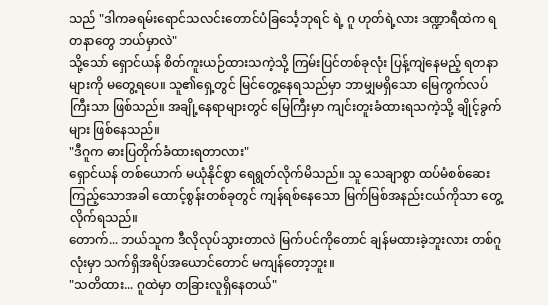သည် "ဒါကခရမ်းရောင်သလင်းတောင်ပံခြင်္သေ့ဘုရင် ရဲ့ ဂူ ဟုတ်ရဲ့လား ဒဏ္ဍာရီထဲက ရတနာတွေ ဘယ်မှာလဲ"
သို့သော် ရှောင်ယန် စိတ်ကူးယဉ်ထားသကဲ့သို့ ကြမ်းပြင်တစ်ခုလုံး ပြန့်ကျဲနေမည့် ရတနာများကို မတွေ့ရပေ။ သူ၏ရှေ့တွင် မြင်တွေ့နေရသည်မှာ ဘာမျှမရှိသော မြေကွက်လပ်ကြီးသာ ဖြစ်သည်။ အချို့နေရာများတွင် မြေကြီးမှာ ကျင်းတူးခံထားရသကဲ့သို့ ချိုင့်ခွက်များ ဖြစ်နေသည်။
"ဒီဂူက ဓားပြတိုက်ခံထားရတာလား"
ရှောင်ယန် တစ်ယောက် မယုံနိုင်စွာ ရေရွတ်လိုက်မိသည်။ သူ သေချာစွာ ထပ်မံစစ်ဆေးကြည့်သောအခါ ထောင့်စွန်းတစ်ခုတွင် ကျန်ရစ်နေသော မြက်မြစ်အနည်းငယ်ကိုသာ တွေ့လိုက်ရသည်။
တောက်... ဘယ်သူက ဒီလိုလုပ်သွားတာလဲ မြက်ပင်ကိုတောင် ချန်မထားခဲ့ဘူးလား တစ်ဂူလုံးမှာ သက်ရှိအရိပ်အယောင်တောင် မကျန်တော့ဘူး။
"သတိထား... ဂူထဲမှာ တခြားလူရှိနေတယ်"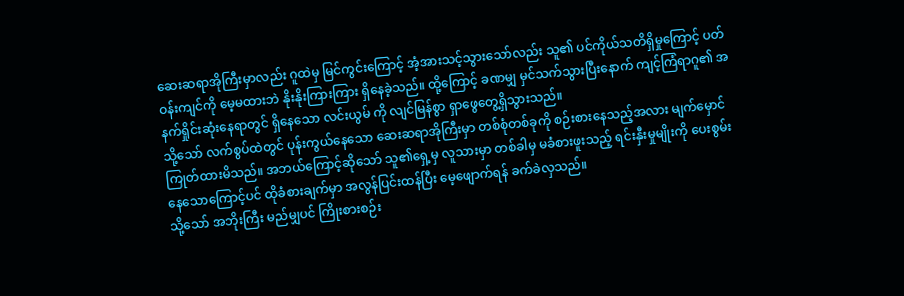ဆေးဆရာအိုကြီးမှာလည်း ဂူထဲမှ မြင်ကွင်းကြောင့် အံ့အားသင့်သွားသော်လည်း သူ၏ ပင်ကိုယ်သတိရှိမှုကြောင့် ပတ်ဝန်းကျင်ကို မေ့မထားဘဲ နိုးနိုးကြားကြား ရှိနေခဲ့သည်။ ထို့ကြောင့် ခဏမျှ မှင်သက်သွားပြီးနောက် ကျင့်ကြံရာဂူ၏ အနက်ရှိုင်းဆုံးနေရာတွင် ရှိနေသော လင်းယွမ် ကို လျင်မြန်စွာ ရှာဖွေတွေ့ရှိသွားသည်။
သို့သော် လက်စွပ်ထဲတွင် ပုန်းကွယ်နေသော ဆေးဆရာအိုကြီးမှာ တစ်စုံတစ်ခုကို စဉ်းစားနေသည့်အလား မျက်မှောင်ကြုတ်ထားမိသည်။ အဘယ်ကြောင့်ဆိုသော် သူ၏ရှေ့မှ လူသားမှာ တစ်ခါမှ မခံစားဖူးသည့် ရင်းနှီးမှုမျိုးကို ပေးစွမ်းနေသောကြောင့်ပင် ထိုခံစားချက်မှာ အလွန်ပြင်းထန်ပြီး မေ့ဖျောက်ရန် ခက်ခဲလှသည်။
သို့သော် အဘိုးကြီး မည်မျှပင် ကြိုးစားစဉ်း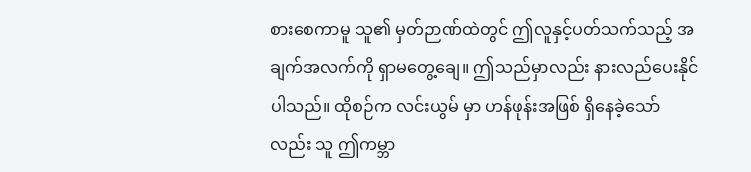စားစေကာမူ သူ၏ မှတ်ဉာဏ်ထဲတွင် ဤလူနှင့်ပတ်သက်သည့် အချက်အလက်ကို ရှာမတွေ့ချေ။ ဤသည်မှာလည်း နားလည်ပေးနိုင်ပါသည်။ ထိုစဉ်က လင်းယွမ် မှာ ဟန်ဖုန်းအဖြစ် ရှိနေခဲ့သော်လည်း သူ ဤကမ္ဘာ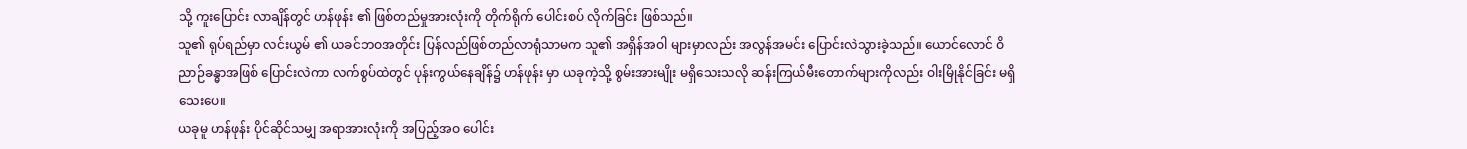သို့ ကူးပြောင်း လာချိန်တွင် ဟန်ဖုန်း ၏ ဖြစ်တည်မှုအားလုံးကို တိုက်ရိုက် ပေါင်းစပ် လိုက်ခြင်း ဖြစ်သည်။
သူ၏ ရုပ်ရည်မှာ လင်းယွမ် ၏ ယခင်ဘဝအတိုင်း ပြန်လည်ဖြစ်တည်လာရုံသာမက သူ၏ အရှိန်အဝါ များမှာလည်း အလွန်အမင်း ပြောင်းလဲသွားခဲ့သည်။ ယောင်လောင် ဝိညာဉ်ခန္ဓာအဖြစ် ပြောင်းလဲကာ လက်စွပ်ထဲတွင် ပုန်းကွယ်နေချိန်၌ ဟန်ဖုန်း မှာ ယခုကဲ့သို့ စွမ်းအားမျိုး မရှိသေးသလို ဆန်းကြယ်မီးတောက်များကိုလည်း ဝါးမြိုနိုင်ခြင်း မရှိသေးပေ။
ယခုမူ ဟန်ဖုန်း ပိုင်ဆိုင်သမျှ အရာအားလုံးကို အပြည့်အဝ ပေါင်း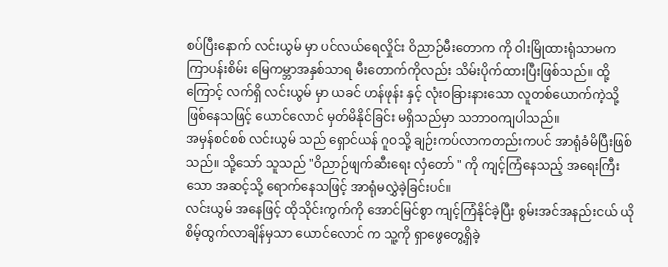စပ်ပြီးနောက် လင်းယွမ် မှာ ပင်လယ်ရေလှိုင်း ဝိညာဉ်မီးတောက ကို ဝါးမြိုထားရုံသာမက ကြာပန်းစိမ်း မြေကမ္ဘာအနှစ်သာရ မီးတောက်ကိုလည်း သိမ်းပိုက်ထားပြီးဖြစ်သည်။ ထို့ကြောင့် လက်ရှိ လင်းယွမ် မှာ ယခင် ဟန်ဖုန်း နှင့် လုံးဝခြားနားသော လူတစ်ယောက်ကဲ့သို့ ဖြစ်နေသဖြင့် ယောင်လောင် မှတ်မိနိုင်ခြင်း မရှိသည်မှာ သဘာဝကျပါသည်။
အမှန်စင်စစ် လင်းယွမ် သည် ရှောင်ယန် ဂူဝသို့ ချဉ်းကပ်လာကတည်းကပင် အာရုံခံမိပြီးဖြစ်သည်။ သို့သော် သူသည် "ဝိညာဉ်ဖျက်ဆီးရေး လှံတော် " ကို ကျင့်ကြံနေသည့် အရေးကြီးသော အဆင့်သို့ ရောက်နေသဖြင့် အာရုံမလွှဲခဲ့ခြင်းပင်။
လင်းယွမ် အနေဖြင့် ထိုသိုင်းကွက်ကို အောင်မြင်စွာ ကျင့်ကြံနိုင်ခဲ့ပြီး စွမ်းအင်အနည်းငယ် ယိုစိမ့်ထွက်လာချိန်မှသာ ယောင်လောင် က သူ့ကို ရှာဖွေတွေ့ရှိခဲ့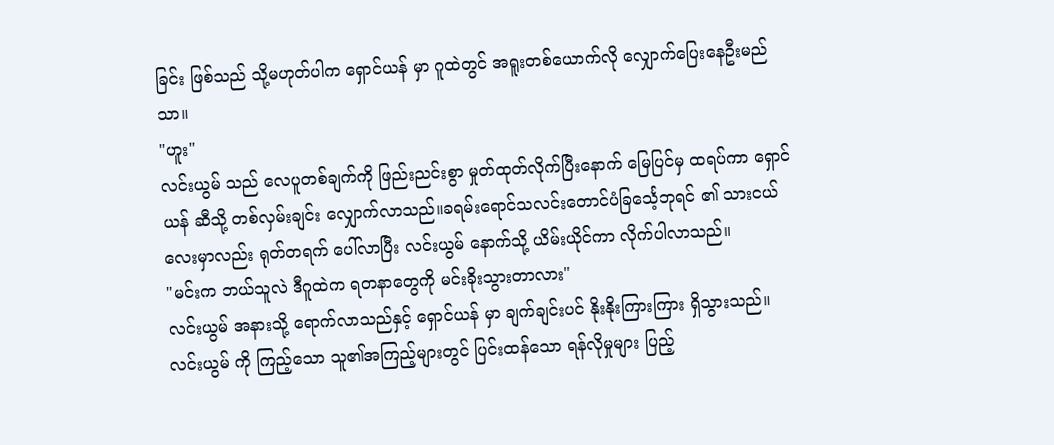ခြင်း ဖြစ်သည် သို့မဟုတ်ပါက ရှောင်ယန် မှာ ဂူထဲတွင် အရူးတစ်ယောက်လို လျှောက်ပြေးနေဦးမည်သာ။
"ဟူး"
လင်းယွမ် သည် လေပူတစ်ချက်ကို ဖြည်းညင်းစွာ မှုတ်ထုတ်လိုက်ပြီးနောက် မြေပြင်မှ ထရပ်ကာ ရှောင်ယန် ဆီသို့ တစ်လှမ်းချင်း လျှောက်လာသည်။ခရမ်းရောင်သလင်းတောင်ပံခြင်္သေ့ဘုရင် ၏ သားငယ်လေးမှာလည်း ရုတ်တရက် ပေါ်လာပြီး လင်းယွမ် နောက်သို့ ယိမ်းယိုင်ကာ လိုက်ပါလာသည်။
"မင်းက ဘယ်သူလဲ ဒီဂူထဲက ရတနာတွေကို မင်းခိုးသွားတာလား"
လင်းယွမ် အနားသို့ ရောက်လာသည်နှင့် ရှောင်ယန် မှာ ချက်ချင်းပင် နိုးနိုးကြားကြား ရှိသွားသည်။ လင်းယွမ် ကို ကြည့်သော သူ၏အကြည့်များတွင် ပြင်းထန်သော ရန်လိုမှုများ ပြည့်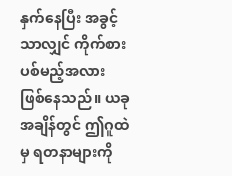နှက်နေပြီး အခွင့်သာလျှင် ကိုက်စားပစ်မည့်အလား ဖြစ်နေသည်။ ယခုအချိန်တွင် ဤဂူထဲမှ ရတနာများကို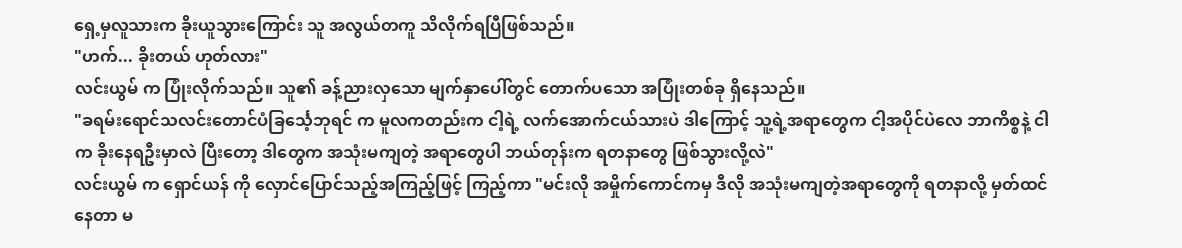ရှေ့မှလူသားက ခိုးယူသွားကြောင်း သူ အလွယ်တကူ သိလိုက်ရပြီဖြစ်သည်။
"ဟက်... ခိုးတယ် ဟုတ်လား"
လင်းယွမ် က ပြုံးလိုက်သည်။ သူ၏ ခန့်ညားလှသော မျက်နှာပေါ်တွင် တောက်ပသော အပြုံးတစ်ခု ရှိနေသည်။
"ခရမ်းရောင်သလင်းတောင်ပံခြင်္သေ့ဘုရင် က မူလကတည်းက ငါ့ရဲ့ လက်အောက်ငယ်သားပဲ ဒါကြောင့် သူ့ရဲ့အရာတွေက ငါ့အပိုင်ပဲလေ ဘာကိစ္စနဲ့ ငါက ခိုးနေရဦးမှာလဲ ပြီးတော့ ဒါတွေက အသုံးမကျတဲ့ အရာတွေပါ ဘယ်တုန်းက ရတနာတွေ ဖြစ်သွားလို့လဲ"
လင်းယွမ် က ရှောင်ယန် ကို လှောင်ပြောင်သည့်အကြည့်ဖြင့် ကြည့်ကာ "မင်းလို အမှိုက်ကောင်ကမှ ဒီလို အသုံးမကျတဲ့အရာတွေကို ရတနာလို့ မှတ်ထင်နေတာ မ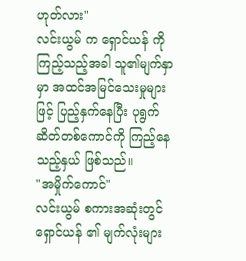ဟုတ်လား"
လင်းယွမ် က ရှောင်ယန် ကို ကြည့်သည့်အခါ သူ၏မျက်နှာမှာ အထင်အမြင်သေးမှုများဖြင့် ပြည့်နှက်နေပြီး ပုရွက်ဆိတ်တစ်ကောင်ကို ကြည့်နေသည့်နှယ် ဖြစ်သည်။
"အမှိုက်ကောင်"
လင်းယွမ် စကားအဆုံးတွင် ရှောင်ယန် ၏ မျက်လုံးများ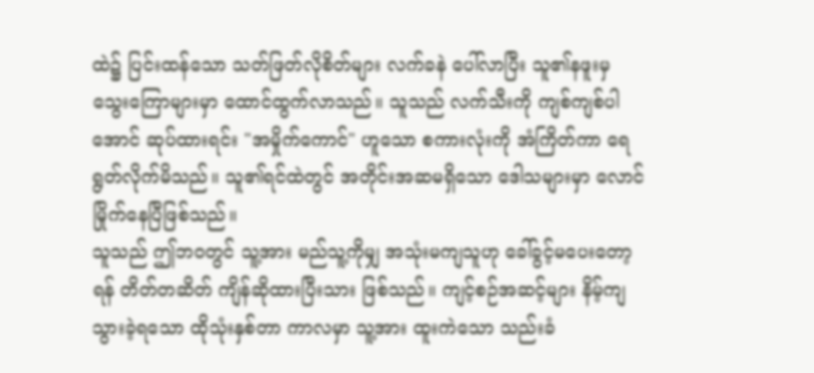ထဲ၌ ပြင်းထန်သော သတ်ဖြတ်လိုစိတ်များ လက်ခနဲ ပေါ်လာပြီး သူ၏နဖူးမှ သွေးကြောများမှာ ထောင်ထွက်လာသည်။ သူသည် လက်သီးကို ကျစ်ကျစ်ပါအောင် ဆုပ်ထားရင်း "အမှိုက်ကောင်" ဟူသော စကားလုံးကို အံကြိတ်ကာ ရေရွတ်လိုက်မိသည်။ သူ၏ရင်ထဲတွင် အတိုင်းအဆမရှိသော ဒေါသများမှာ လောင်မြိုက်နေပြီဖြစ်သည်။
သူသည် ဤဘဝတွင် သူ့အား မည်သူ့ကိုမျှ အသုံးမကျသူဟု ခေါ်ခွင့်မပေးတော့ရန် တိတ်တဆိတ် ကျိန်ဆိုထားပြီးသား ဖြစ်သည်။ ကျင့်စဉ်အဆင့်များ နိမ့်ကျသွားခဲ့ရသော ထိုသုံးနှစ်တာ ကာလမှာ သူ့အား ထူးကဲသော သည်းခံ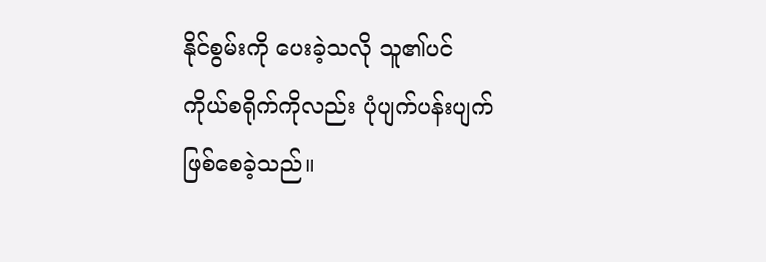နိုင်စွမ်းကို ပေးခဲ့သလို သူ၏ပင်ကိုယ်စရိုက်ကိုလည်း ပုံပျက်ပန်းပျက် ဖြစ်စေခဲ့သည်။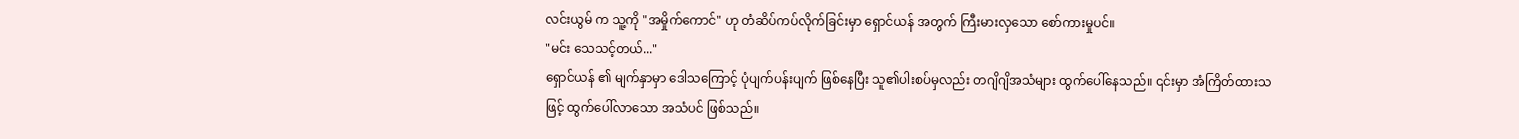လင်းယွမ် က သူ့ကို "အမှိုက်ကောင်" ဟု တံဆိပ်ကပ်လိုက်ခြင်းမှာ ရှောင်ယန် အတွက် ကြီးမားလှသော စော်ကားမှုပင်။
"မင်း သေသင့်တယ်..."
ရှောင်ယန် ၏ မျက်နှာမှာ ဒေါသကြောင့် ပုံပျက်ပန်းပျက် ဖြစ်နေပြီး သူ၏ပါးစပ်မှလည်း တဂျိဂျိအသံများ ထွက်ပေါ်နေသည်။ ၎င်းမှာ အံကြိတ်ထားသဖြင့် ထွက်ပေါ်လာသော အသံပင် ဖြစ်သည်။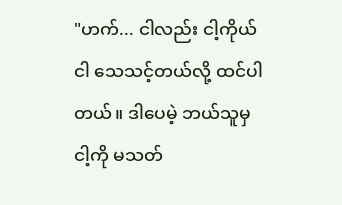"ဟက်... ငါလည်း ငါ့ကိုယ်ငါ သေသင့်တယ်လို့ ထင်ပါတယ်။ ဒါပေမဲ့ ဘယ်သူမှ ငါ့ကို မသတ်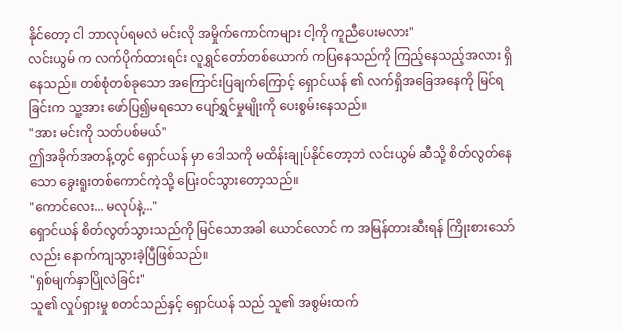နိုင်တော့ ငါ ဘာလုပ်ရမလဲ မင်းလို အမှိုက်ကောင်ကများ ငါ့ကို ကူညီပေးမလား"
လင်းယွမ် က လက်ပိုက်ထားရင်း လူရွှင်တော်တစ်ယောက် ကပြနေသည်ကို ကြည့်နေသည့်အလား ရှိနေသည်။ တစ်စုံတစ်ခုသော အကြောင်းပြချက်ကြောင့် ရှောင်ယန် ၏ လက်ရှိအခြေအနေကို မြင်ရခြင်းက သူ့အား ဖော်ပြ၍မရသော ပျော်ရွှင်မှုမျိုးကို ပေးစွမ်းနေသည်။
"အား မင်းကို သတ်ပစ်မယ်"
ဤအခိုက်အတန့်တွင် ရှောင်ယန် မှာ ဒေါသကို မထိန်းချုပ်နိုင်တော့ဘဲ လင်းယွမ် ဆီသို့ စိတ်လွတ်နေသော ခွေးရူးတစ်ကောင်ကဲ့သို့ ပြေးဝင်သွားတော့သည်။
"ကောင်လေး... မလုပ်နဲ့..."
ရှောင်ယန် စိတ်လွတ်သွားသည်ကို မြင်သောအခါ ယောင်လောင် က အမြန်တားဆီးရန် ကြိုးစားသော်လည်း နောက်ကျသွားခဲ့ပြီဖြစ်သည်။
"ရှစ်မျက်နှာပြိုလဲခြင်း"
သူ၏ လှုပ်ရှားမှု စတင်သည်နှင့် ရှောင်ယန် သည် သူ၏ အစွမ်းထက်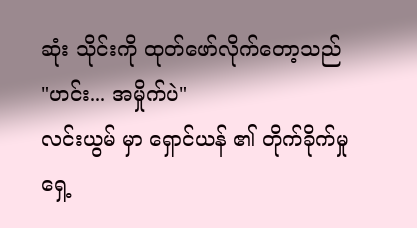ဆုံး သိုင်းကို ထုတ်ဖော်လိုက်တော့သည်
"ဟင်း... အမှိုက်ပဲ"
လင်းယွမ် မှာ ရှောင်ယန် ၏ တိုက်ခိုက်မှုရှေ့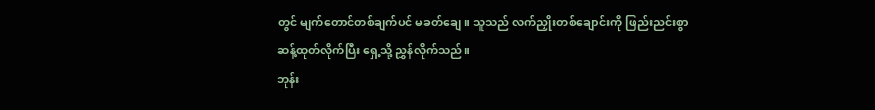တွင် မျက်တောင်တစ်ချက်ပင် မခတ်ချေ။ သူသည် လက်ညှိုးတစ်ချောင်းကို ဖြည်းညင်းစွာ ဆန့်ထုတ်လိုက်ပြီး ရှေ့သို့ ညွှန်လိုက်သည်။
ဘုန်း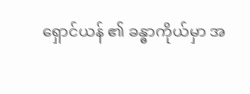ရှောင်ယန် ၏ ခန္ဓာကိုယ်မှာ အ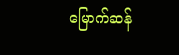မြောက်ဆန်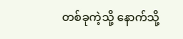တစ်ခုကဲ့သို့ နောက်သို့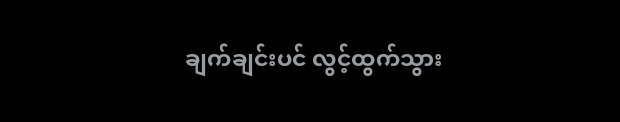ချက်ချင်းပင် လွင့်ထွက်သွား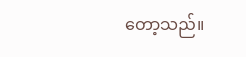တော့သည်။